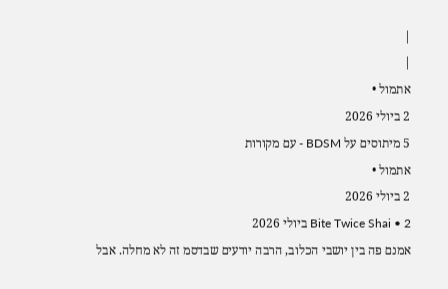|
|
אתמול •
2 ביולי 2026
5 מיתוסים על BDSM - עם מקורות
אתמול •
2 ביולי 2026
Bite Twice Shai • 2 ביולי 2026
אמנם פה בין יושבי הכלוב, הרבה יודעים שבדסמ זה לא מחלה. אבל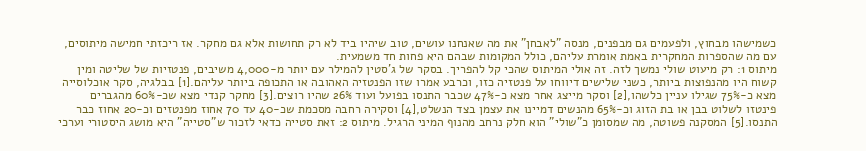כשמישהו מבחוץ, ולפעמים גם מבפנים, מנסה "לאבחן" את מה שאנחנו עושים, טוב שיהיו ביד לא רק תחושות אלא גם מחקר. אז ריכזתי חמישה מיתוסים, עם מה שהספרות המחקרית באמת אומרת עליהם, כולל המקומות שבהם היא פחות חד משמעית.
מיתוס 1: רק מיעוט שולי נמשך לזה. זה אולי המיתוס שהכי קל להפריך. בסקר של ג'סטין להמילר עם יותר מ-4,000 משיבים, פנטזיות של שליטה ומין קשוח היו מהנפוצות ביותר, כשני שלישים דיווחו על פנטזיה כזו, וכרבע אמרו שזו הפנטזיה האהובה או התכופה ביותר עליהם.[1] בבלגיה, סקר אוכלוסייה מצא כ-75% שגילו עניין כלשהו,[2] וסקר מייצג אחר מצא כ-47% שכבר התנסו בפועל ועוד 26% שהיו רוצים.[3] מחקר קנדי מצא שכ-60% מהגברים פינטזו לשלוט בבן או בת הזוג וכ-65% מהנשים דמיינו את עצמן בצד הנשלט,[4] וסקירה רחבה מסכמת שכ-40 עד 70 אחוז מפנטזים וכ-20 אחוז כבר התנסו.[5] המסקנה פשוטה, מה שמסומן כ"שולי" הוא חלק נרחב מהנוף המיני הרגיל. מיתוס 2: זאת סטייה כדאי לזכור ש"סטייה" היא מושג היסטורי וערכי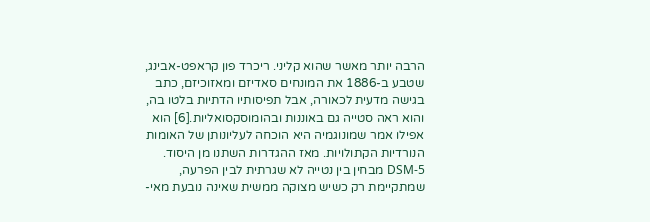הרבה יותר מאשר שהוא קליני. ריכרד פון קראפט-אבינג, שטבע ב-1886 את המונחים סאדיזם ומאזוכיזם, כתב בגישה מדעית לכאורה, אבל תפיסותיו הדתיות בלטו בה, והוא ראה סטייה גם באוננות ובהומוסקסואליות.[6] הוא אפילו אמר שמונוגמיה היא הוכחה לעליונותן של האומות הנורדיות הקתולויות. מאז ההגדרות השתנו מן היסוד. DSM-5 מבחין בין נטייה לא שגרתית לבין הפרעה, שמתקיימת רק כשיש מצוקה ממשית שאינה נובעת מאי-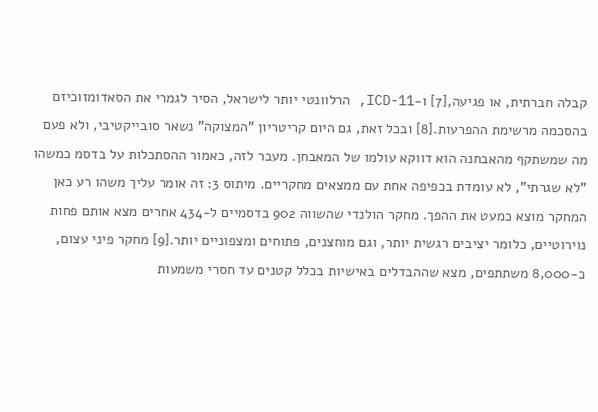קבלה חברתית, או פגיעה,[7] ו-ICD-11, הרלוונטי יותר לישראל, הסיר לגמרי את הסאדומזוכיזם בהסכמה מרשימת ההפרעות.[8] ובכל זאת, גם היום קריטריון "המצוקה" נשאר סובייקטיבי, ולא פעם מה שמשתקף מהאבחנה הוא דווקא עולמו של המאבחן. מעבר לזה, כאמור ההסתכלות על בדסמ כמשהו "לא שגרתי", לא עומדת בכפיפה אחת עם ממצאים מחקריים. מיתוס 3: זה אומר עליך משהו רע כאן המחקר מוצא כמעט את ההפך. מחקר הולנדי שהשווה 902 בדסמיים ל-434 אחרים מצא אותם פחות נוירוטיים, כלומר יציבים רגשית יותר, וגם מוחצנים, פתוחים ומצפוניים יותר.[9] מחקר פיני עצום, כ-8,000 משתתפים, מצא שההבדלים באישיות בכלל קטנים עד חסרי משמעות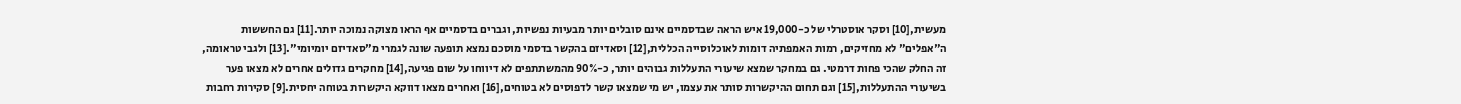מעשית,[10] וסקר אוסטרלי של כ-19,000 איש הראה שבדסמיים אינם סובלים יותר מבעיות נפשיות, וגברים בדסמיים אף הראו מצוקה נמוכה יותר.[11] גם החששות ה"אפלים" לא מחזיקים, רמות האמפתיה דומות לאוכלוסייה הכללית,[12] וסאדיזם בהקשר בדסמי מוסכם נמצא תופעה שונה לגמרי מ"סאדיזם יומיומי".[13] ולגבי טראומה, זה החלק שהכי פחות דרמטי. גם במחקר שמצא שיעורי התעללות גבוהים יותר, כ-90% מהמשתתפים לא דיווחו על שום פגיעה,[14] מחקרים גדולים אחרים לא מצאו פער בשיעורי ההתעללות,[15] וגם תחום ההיקשרות סותר את עצמו, יש מי שמצאו קשר לדפוסים לא בטוחים,[16] ואחרים מצאו דווקא היקשרות בטוחה יחסית.[9] סקירות רחבות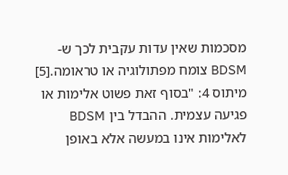מסכמות שאין עדות עקבית לכך ש-BDSM צומח מפתולוגיה או טראומה.[5] מיתוס 4: "בסוף זאת פשוט אלימות או פגיעה עצמית. ההבדל בין BDSM לאלימות אינו במעשה אלא באופן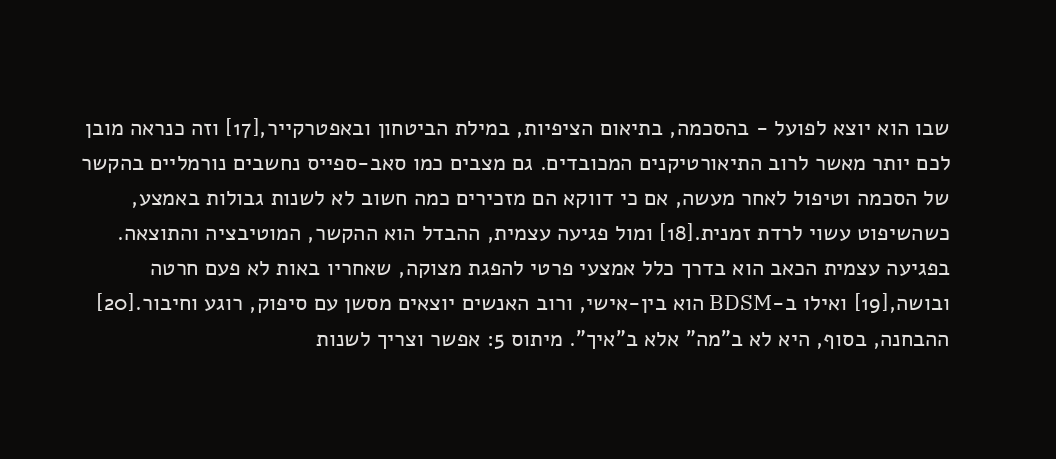שבו הוא יוצא לפועל - בהסכמה, בתיאום הציפיות, במילת הביטחון ובאפטרקייר,[17] וזה כנראה מובן לכם יותר מאשר לרוב התיאורטיקנים המכובדים. גם מצבים כמו סאב-ספייס נחשבים נורמליים בהקשר של הסכמה וטיפול לאחר מעשה, אם כי דווקא הם מזכירים כמה חשוב לא לשנות גבולות באמצע, כשהשיפוט עשוי לרדת זמנית.[18] ומול פגיעה עצמית, ההבדל הוא ההקשר, המוטיבציה והתוצאה. בפגיעה עצמית הכאב הוא בדרך כלל אמצעי פרטי להפגת מצוקה, שאחריו באות לא פעם חרטה ובושה,[19] ואילו ב-BDSM הוא בין-אישי, ורוב האנשים יוצאים מסשן עם סיפוק, רוגע וחיבור.[20] ההבחנה, בסוף, היא לא ב"מה" אלא ב"איך". מיתוס 5: אפשר וצריך לשנות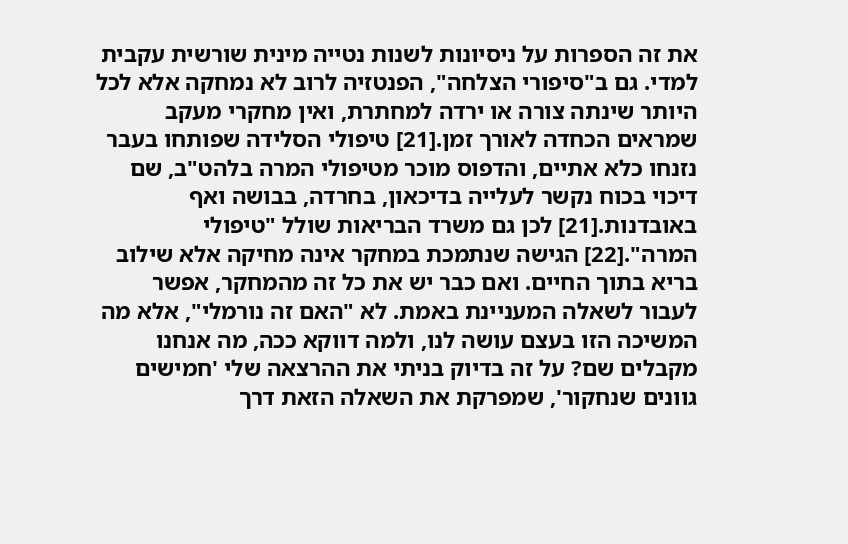את זה הספרות על ניסיונות לשנות נטייה מינית שורשית עקבית למדי. גם ב"סיפורי הצלחה", הפנטזיה לרוב לא נמחקה אלא לכל היותר שינתה צורה או ירדה למחתרת, ואין מחקרי מעקב שמראים הכחדה לאורך זמן.[21] טיפולי הסלידה שפותחו בעבר נזנחו כלא אתיים, והדפוס מוכר מטיפולי המרה בלהט"ב, שם דיכוי בכוח נקשר לעלייה בדיכאון, בחרדה, בבושה ואף באובדנות.[21] לכן גם משרד הבריאות שולל "טיפולי המרה".[22] הגישה שנתמכת במחקר אינה מחיקה אלא שילוב בריא בתוך החיים. ואם כבר יש את כל זה מהמחקר, אפשר לעבור לשאלה המעניינת באמת. לא "האם זה נורמלי", אלא מה המשיכה הזו בעצם עושה לנו, ולמה דווקא ככה, מה אנחנו מקבלים שם? על זה בדיוק בניתי את ההרצאה שלי 'חמישים גוונים שנחקור', שמפרקת את השאלה הזאת דרך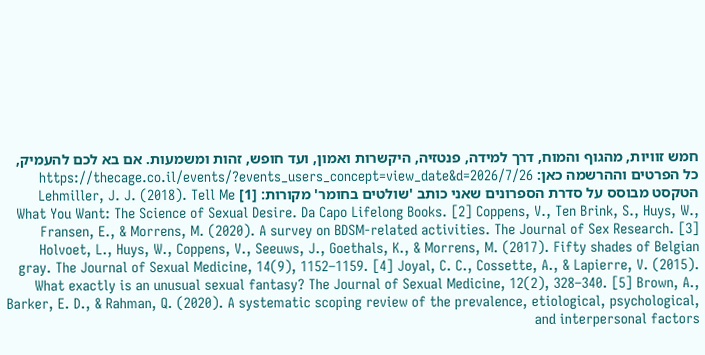חמש זוויות, מהגוף והמוח, דרך למידה, פנטזיה, היקשרות ואמון, ועד חופש, זהות ומשמעות. אם בא לכם להעמיק, כל הפרטים וההרשמה כאן: https://thecage.co.il/events/?events_users_concept=view_date&d=2026/7/26 הטקסט מבוסס על סדרת הספרונים שאני כותב 'שולטים בחומר' מקורות: [1] Lehmiller, J. J. (2018). Tell Me What You Want: The Science of Sexual Desire. Da Capo Lifelong Books. [2] Coppens, V., Ten Brink, S., Huys, W., Fransen, E., & Morrens, M. (2020). A survey on BDSM-related activities. The Journal of Sex Research. [3] Holvoet, L., Huys, W., Coppens, V., Seeuws, J., Goethals, K., & Morrens, M. (2017). Fifty shades of Belgian gray. The Journal of Sexual Medicine, 14(9), 1152–1159. [4] Joyal, C. C., Cossette, A., & Lapierre, V. (2015). What exactly is an unusual sexual fantasy? The Journal of Sexual Medicine, 12(2), 328–340. [5] Brown, A., Barker, E. D., & Rahman, Q. (2020). A systematic scoping review of the prevalence, etiological, psychological, and interpersonal factors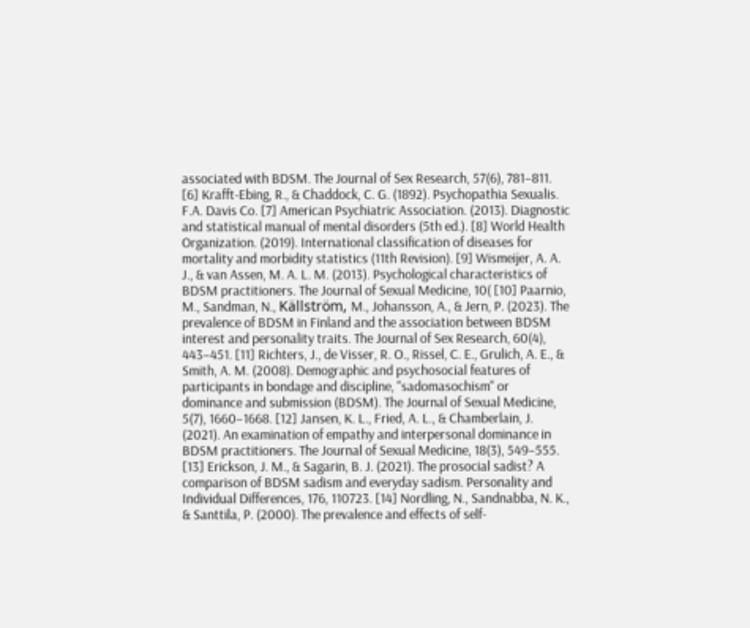associated with BDSM. The Journal of Sex Research, 57(6), 781–811. [6] Krafft-Ebing, R., & Chaddock, C. G. (1892). Psychopathia Sexualis. F.A. Davis Co. [7] American Psychiatric Association. (2013). Diagnostic and statistical manual of mental disorders (5th ed.). [8] World Health Organization. (2019). International classification of diseases for mortality and morbidity statistics (11th Revision). [9] Wismeijer, A. A. J., & van Assen, M. A. L. M. (2013). Psychological characteristics of BDSM practitioners. The Journal of Sexual Medicine, 10( [10] Paarnio, M., Sandman, N., Källström, M., Johansson, A., & Jern, P. (2023). The prevalence of BDSM in Finland and the association between BDSM interest and personality traits. The Journal of Sex Research, 60(4), 443–451. [11] Richters, J., de Visser, R. O., Rissel, C. E., Grulich, A. E., & Smith, A. M. (2008). Demographic and psychosocial features of participants in bondage and discipline, "sadomasochism" or dominance and submission (BDSM). The Journal of Sexual Medicine, 5(7), 1660–1668. [12] Jansen, K. L., Fried, A. L., & Chamberlain, J. (2021). An examination of empathy and interpersonal dominance in BDSM practitioners. The Journal of Sexual Medicine, 18(3), 549–555. [13] Erickson, J. M., & Sagarin, B. J. (2021). The prosocial sadist? A comparison of BDSM sadism and everyday sadism. Personality and Individual Differences, 176, 110723. [14] Nordling, N., Sandnabba, N. K., & Santtila, P. (2000). The prevalence and effects of self-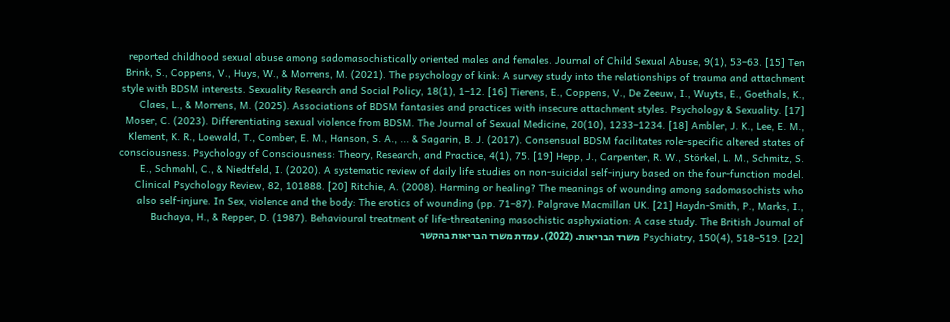reported childhood sexual abuse among sadomasochistically oriented males and females. Journal of Child Sexual Abuse, 9(1), 53–63. [15] Ten Brink, S., Coppens, V., Huys, W., & Morrens, M. (2021). The psychology of kink: A survey study into the relationships of trauma and attachment style with BDSM interests. Sexuality Research and Social Policy, 18(1), 1–12. [16] Tierens, E., Coppens, V., De Zeeuw, I., Wuyts, E., Goethals, K., Claes, L., & Morrens, M. (2025). Associations of BDSM fantasies and practices with insecure attachment styles. Psychology & Sexuality. [17] Moser, C. (2023). Differentiating sexual violence from BDSM. The Journal of Sexual Medicine, 20(10), 1233–1234. [18] Ambler, J. K., Lee, E. M., Klement, K. R., Loewald, T., Comber, E. M., Hanson, S. A., ... & Sagarin, B. J. (2017). Consensual BDSM facilitates role-specific altered states of consciousness. Psychology of Consciousness: Theory, Research, and Practice, 4(1), 75. [19] Hepp, J., Carpenter, R. W., Störkel, L. M., Schmitz, S. E., Schmahl, C., & Niedtfeld, I. (2020). A systematic review of daily life studies on non-suicidal self-injury based on the four-function model. Clinical Psychology Review, 82, 101888. [20] Ritchie, A. (2008). Harming or healing? The meanings of wounding among sadomasochists who also self-injure. In Sex, violence and the body: The erotics of wounding (pp. 71–87). Palgrave Macmillan UK. [21] Haydn-Smith, P., Marks, I., Buchaya, H., & Repper, D. (1987). Behavioural treatment of life-threatening masochistic asphyxiation: A case study. The British Journal of Psychiatry, 150(4), 518–519. [22] משרד הבריאות. (2022). עמדת משרד הבריאות בהקשר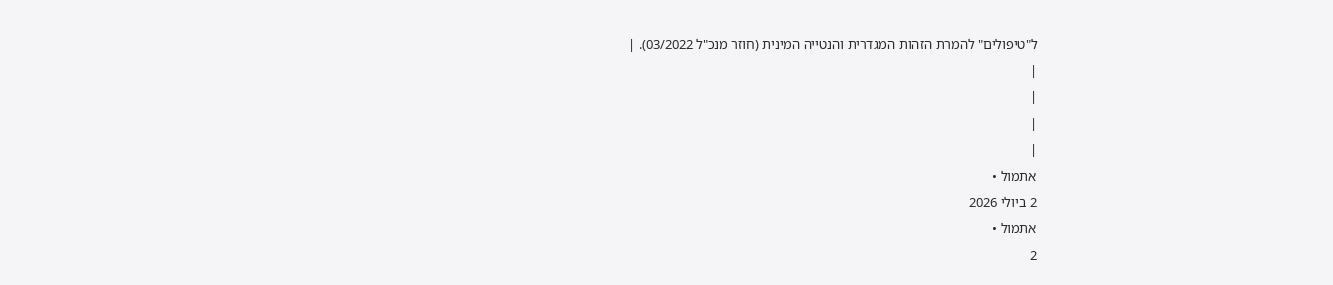ל"טיפולים" להמרת הזהות המגדרית והנטייה המינית (חוזר מנכ"ל 03/2022). |
|
|
|
|
אתמול •
2 ביולי 2026
אתמול •
2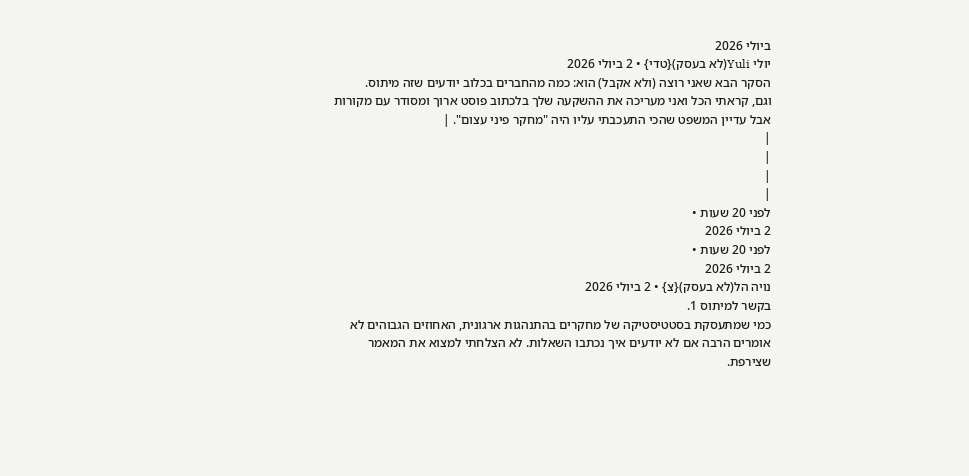ביולי 2026
יולי Yuli(לא בעסק){טדי} • 2 ביולי 2026
הסקר הבא שאני רוצה (ולא אקבל) הוא: כמה מהחברים בכלוב יודעים שזה מיתוס.
וגם, קראתי הכל ואני מעריכה את ההשקעה שלך בלכתוב פוסט ארוך ומסודר עם מקורות אבל עדיין המשפט שהכי התעכבתי עליו היה "מחקר פיני עצום". |
|
|
|
|
לפני 20 שעות •
2 ביולי 2026
לפני 20 שעות •
2 ביולי 2026
נויה הל(לא בעסק){צ} • 2 ביולי 2026
בקשר למיתוס 1.
כמי שמתעסקת בסטטיסטיקה של מחקרים בהתנהגות ארגונית, האחוזים הגבוהים לא אומרים הרבה אם לא יודעים איך נכתבו השאלות. לא הצלחתי למצוא את המאמר שצירפת.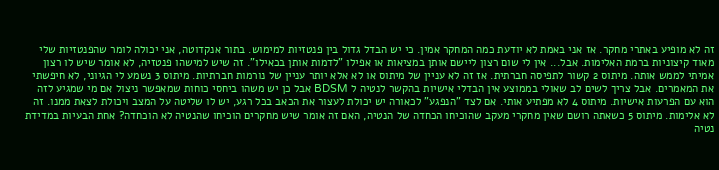זה לא מופיע באתרי מחקר. אז אני באמת לא יודעת כמה המחקר אמין. כי יש הבדל גדול בין פנטזיות למימוש. בתור אנקדוטה, אני יכולה לומר שהפנטזיות שלי מאוד קיצוניות ברמת האלימות. אבל... אין לי שום רצון ליישם אותן במציאות או אפילו "לדמות אותן בכאילו". זה שיש למישהו פנטזיה, לא אומר שיש לו רצון אמיתי לממש אותה. מיתוס 2 קשור לתפיסה חברתית. אז זה לא עניין של מיתוס או לא אלא יותר עניין של נורמות חברתיות. מיתוס 3 נשמע לי הגיוני, לא חיפשתי את המאמרים. אבל צריך לשים לב שאולי בממוצע אין הבדלי אישיות בהקשר לנטיה ל BDSM אבל כן יש משהו ביחסי כוחות שמאפשר ניצול אם מי שמגיע לזה הוא עם הפרעות אישיות. מיתוס 4 לא מפתיע אותי. אם לצד "הנפגע" לכאורה יש יכולת לעצור את הכאב בכל רגע, יש לו שליטה על המצב ויכולת לצאת ממנו. זה לא אלימות. מיתוס 5 כשאתה רושם שאין מחקרי מעקב שהוכיחו הכחדה של הנטיה, האם זה אומר שיש מחקרים הוכיחו שהנטיה לא הוכחדה? אחת הבעיות במדידת נטיה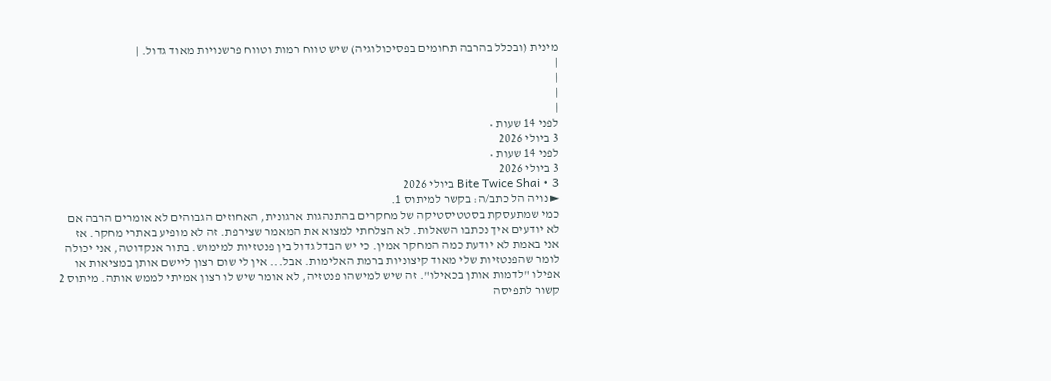מינית (ובכלל בהרבה תחומים בפסיכולוגיה) שיש טווח רמות וטווח פרשנויות מאוד גדול. |
|
|
|
|
לפני 14 שעות •
3 ביולי 2026
לפני 14 שעות •
3 ביולי 2026
Bite Twice Shai • 3 ביולי 2026
► נויה הל כתב/ה: בקשר למיתוס 1.
כמי שמתעסקת בסטטיסטיקה של מחקרים בהתנהגות ארגונית, האחוזים הגבוהים לא אומרים הרבה אם לא יודעים איך נכתבו השאלות. לא הצלחתי למצוא את המאמר שצירפת. זה לא מופיע באתרי מחקר. אז אני באמת לא יודעת כמה המחקר אמין. כי יש הבדל גדול בין פנטזיות למימוש. בתור אנקדוטה, אני יכולה לומר שהפנטזיות שלי מאוד קיצוניות ברמת האלימות. אבל... אין לי שום רצון ליישם אותן במציאות או אפילו "לדמות אותן בכאילו". זה שיש למישהו פנטזיה, לא אומר שיש לו רצון אמיתי לממש אותה. מיתוס 2 קשור לתפיסה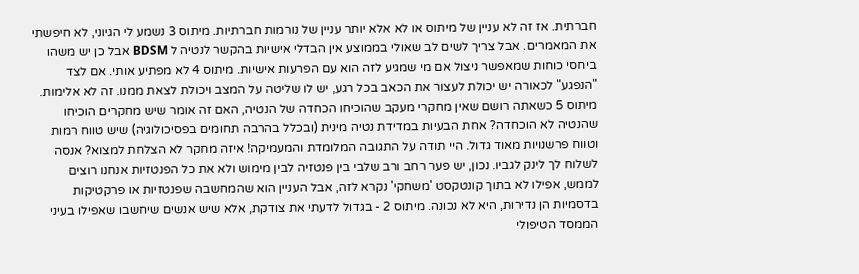חברתית. אז זה לא עניין של מיתוס או לא אלא יותר עניין של נורמות חברתיות. מיתוס 3 נשמע לי הגיוני, לא חיפשתי את המאמרים. אבל צריך לשים לב שאולי בממוצע אין הבדלי אישיות בהקשר לנטיה ל BDSM אבל כן יש משהו ביחסי כוחות שמאפשר ניצול אם מי שמגיע לזה הוא עם הפרעות אישיות. מיתוס 4 לא מפתיע אותי. אם לצד "הנפגע" לכאורה יש יכולת לעצור את הכאב בכל רגע, יש לו שליטה על המצב ויכולת לצאת ממנו. זה לא אלימות. מיתוס 5 כשאתה רושם שאין מחקרי מעקב שהוכיחו הכחדה של הנטיה, האם זה אומר שיש מחקרים הוכיחו שהנטיה לא הוכחדה? אחת הבעיות במדידת נטיה מינית (ובכלל בהרבה תחומים בפסיכולוגיה) שיש טווח רמות וטווח פרשנויות מאוד גדול. היי תודה על התגובה המלומדת והמעמיקה! איזה מחקר לא הצלחת למצוא? אנסה לשלוח לך לינק לגביו. נכון, יש פער רחב ורב שלבי בין פנטזיה לבין מימוש ולא את כל הפנטזיות אנחנו רוצים לממש, אפילו לא בתוך קונטקסט 'משחקי' נקרא לזה, אבל העניין הוא שהמחשבה שפנטזיות או פרקטיקות בדסמיות הן נדירות, היא לא נכונה. מיתוס 2 - בגדול לדעתי את צודקת, אלא שיש אנשים שיחשבו שאפילו בעיני הממסד הטיפולי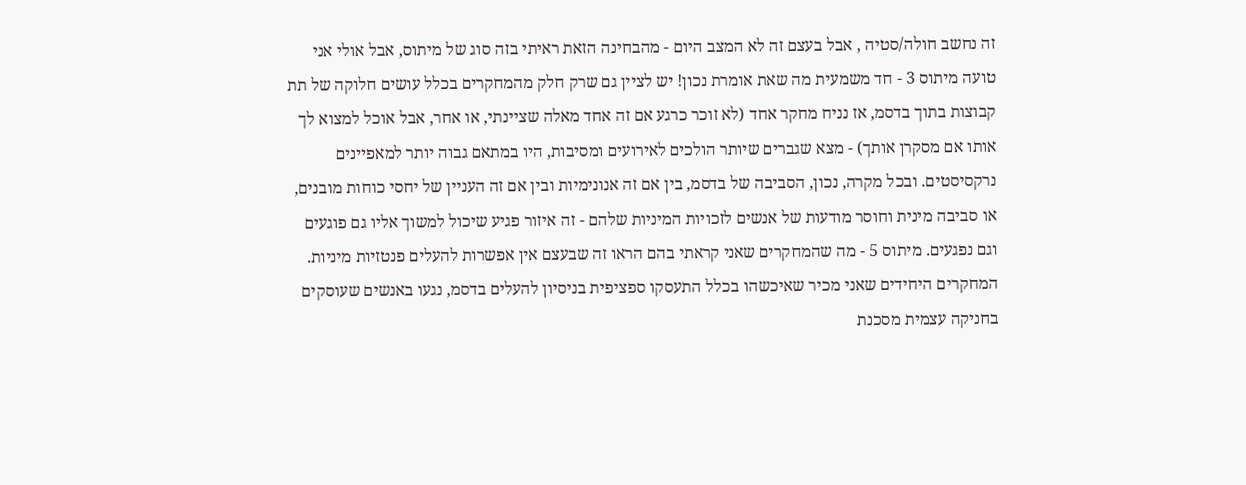זה נחשב חולה/סטיה , אבל בעצם זה לא המצב היום - מהבחינה הזאת ראיתי בזה סוג של מיתוס, אבל אולי אני טועה מיתוס 3 - חד משמעית מה שאת אומרת נכון! יש לציין גם שרק חלק מהמחקרים בכלל עושים חלוקה של תת קבוצות בתוך בדסמ, אז נניח מחקר אחד (לא זוכר כרגע אם זה אחד מאלה שציינתי, או אחר, אבל אוכל למצוא לך אותו אם מסקרן אותך) - מצא שגברים שיותר הולכים לאירועים ומסיבות, היו במתאם גבוה יותר למאפיינים נרקסיסטים. ובכל מקרה, נכון, הסביבה של בדסמ, בין אם זה אנונימיות ובין אם זה העניין של יחסי כוחות מובנים, או סביבה מינית וחוסר מודעות של אנשים לזכויות המיניות שלהם - זה איזור פגיע שיכול למשוך אליו גם פוגעים וגם נפגעים. מיתוס 5 - מה שהמחקרים שאני קראתי בהם הראו זה שבעצם אין אפשרות להעלים פנטזיות מיניות. המחקרים היחידים שאני מכיר שאיכשהו בכלל התעסקו ספציפית בניסיון להעלים בדסמ, נגעו באנשים שעוסקים בחניקה עצמית מסכנת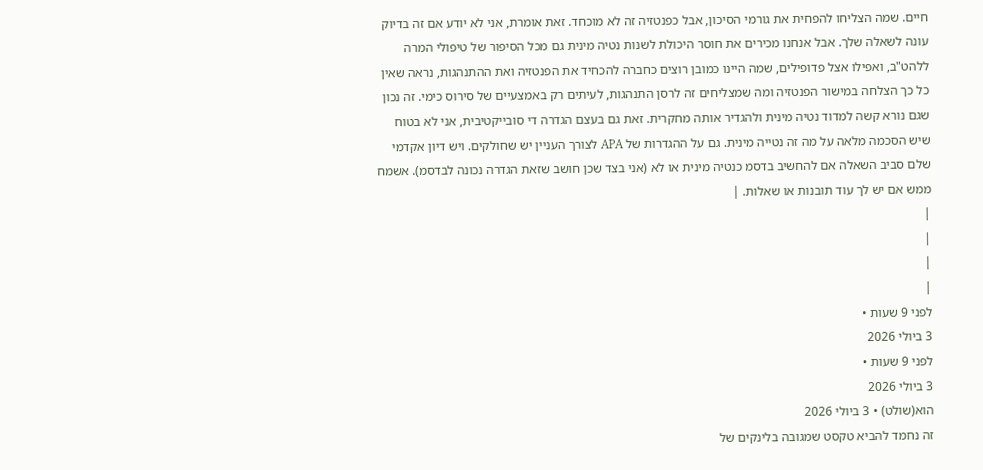חיים. שמה הצליחו להפחית את גורמי הסיכון, אבל כפנטזיה זה לא מוכחד. זאת אומרת, אני לא יודע אם זה בדיוק עונה לשאלה שלך. אבל אנחנו מכירים את חוסר היכולת לשנות נטיה מינית גם מכל הסיפור של טיפולי המרה ללהט"ב, ואפילו אצל פדופילים, שמה היינו כמובן רוצים כחברה להכחיד את הפנטזיה ואת ההתנהגות, נראה שאין כל כך הצלחה במישור הפנטזיה ומה שמצליחים זה לרסן התנהגות, לעיתים רק באמצעיים של סירוס כימי. זה נכון שגם נורא קשה למדוד נטיה מינית ולהגדיר אותה מחקרית. זאת גם בעצם הגדרה די סובייקטיבית, אני לא בטוח שיש הסכמה מלאה על מה זה נטייה מינית. גם על ההגדרות של APA לצורך העניין יש שחולקים. ויש דיון אקדמי שלם סביב השאלה אם להחשיב בדסמ כנטיה מינית או לא (אני בצד שכן חושב שזאת הגדרה נכונה לבדסמ). אשמח ממש אם יש לך עוד תובנות או שאלות. |
|
|
|
|
לפני 9 שעות •
3 ביולי 2026
לפני 9 שעות •
3 ביולי 2026
הוא(שולט) • 3 ביולי 2026
זה נחמד להביא טקסט שמגובה בלינקים של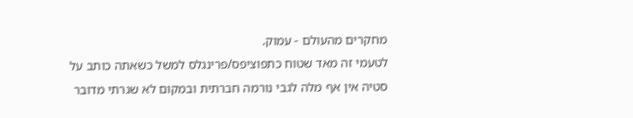מחקרים מהעולם - עמוק.
לטעמי זה מאד שטוח כתפוציפס/פרינגלס למשל כשאתה כותב על סטיה אין אף מלה לגבי נורמה חברתית ובמקום לא שגרתי מדובר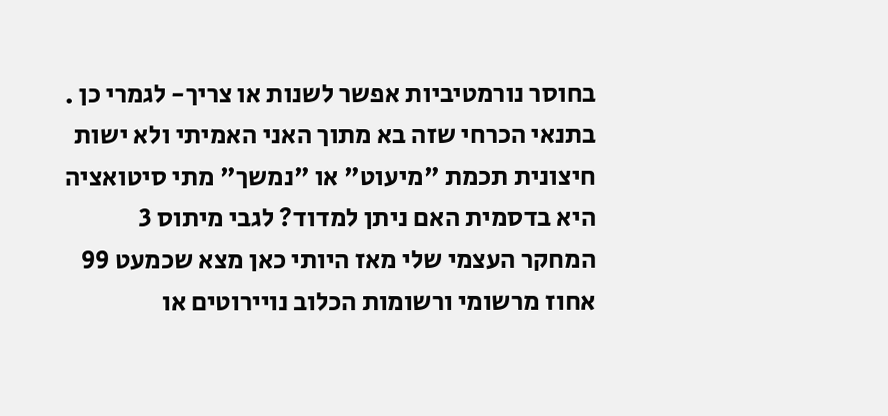בחוסר נורמטיביות אפשר לשנות או צריך- לגמרי כן . בתנאי הכרחי שזה בא מתוך האני האמיתי ולא ישות חיצונית תכמת "מיעוט" או "נמשך" מתי סיטואציה היא בדסמית האם ניתן למדוד? לגבי מיתוס 3 המחקר העצמי שלי מאז היותי כאן מצא שכמעט 99 אחוז מרשומי ורשומות הכלוב נויירוטים או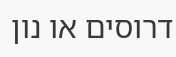דרוסים או נון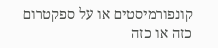קונפורמיסטים או על ספקטרום כזה או כזה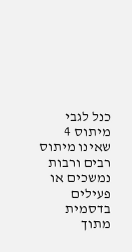כנל לגבי מיתוס 4 שאינו מיתוס רבים ורבות נמשכים או פעילים בדסמית מתוך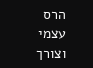הרס עצמי וצורך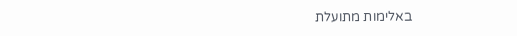באלימות מתועלת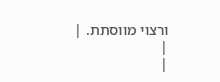ורצוי מווסתת. |
|
|